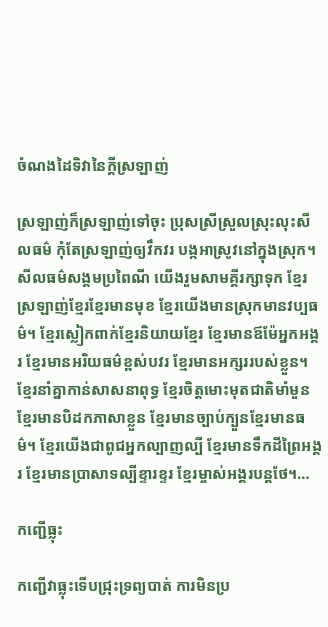ចំណងដៃទិវានៃក្តីស្រឡាញ់

ស្រឡាញ់ក៏ស្រឡាញ់ទៅចុះ ប្រុសស្រីស្រួលស្រុះលុះសីលធម៌ កុំតែស្រឡាញ់ឲ្យវឹកវរ បង្កអាស្រូវនៅក្នុងស្រុក។ សីលធម៌សង្គមប្រពៃណី យើងរួមសាមគ្គីរក្សាទុក ខ្មែរស្រឡាញ់ខ្មែរខ្មែរមានមុខ ខ្មែរយើងមានស្រុកមានវប្បធម៌។ ខ្មែរស្លៀកពាក់ខ្មែរនិយាយខ្មែរ ខ្មែរមានឪម៉ែអ្នកអង្គរ ខ្មែរមានអរិយធម៌ខ្ពស់បវរ ខ្មែរមានអក្សររបស់ខ្លួន។ ខ្មែរនាំគ្នាកាន់សាសនាពុទ្ធ ខ្មែរចិត្តមោះមុតជាតិមាំមួន ខ្មែរមានបិដកភាសាខ្លួន ខ្មែរមានច្បាប់ក្បួនខ្មែរមានធម៌។ ខ្មែរយើងជាពូជអ្នកល្បាញល្បី ខ្មែរមានទឹកដីព្រៃអង្គរ ខ្មែរមានប្រាសាទល្បីខ្ទារខ្ទរ ខ្មែរម្ចាស់អង្គរបន្តថែ។…

កញ្ជើធ្លុះ

កញ្ជើវាធ្លុះទើបជ្រុះទ្រព្យបាត់ ការមិនប្រ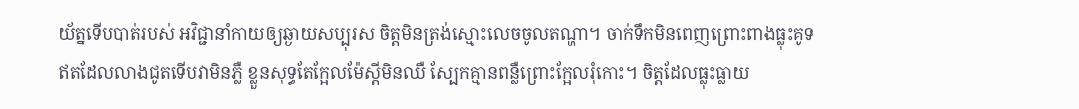យ័ត្នទើបបាត់របស់ អវិជ្ជានាំកាយឲ្យឆ្ងាយសប្បុរស ចិត្តមិនត្រង់ស្មោះលេចចូលតណ្ហា។ ចាក់ទឹកមិនពេញព្រោះពាងធ្លុះគូទ ឥតដែលលាងជូតទើបវាមិនភ្លឺ ខ្លួនសុទ្ធតែក្អែលម៉ែស្តីមិនឈឺ ស្បែកគ្មានពន្លឺព្រោះក្អែលរុំកោះ។ ចិត្តដែលធ្លុះធ្លាយ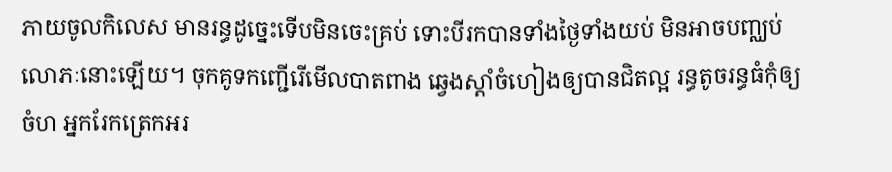ភាយចូលកិលេស មានរន្ធដូច្នេះទើបមិនចេះគ្រប់ ទោះបីរកបានទាំងថ្ងៃទាំងយប់ មិនអាចបញ្ឈប់លោភៈនោះឡើយ។ ចុកគូទកញ្ជើរើមើលបាតពាង ឆ្វេងស្តាំចំហៀងឲ្យបានជិតល្អ រន្ធតូចរន្ធធំកុំឲ្យចំហ អ្នករែកត្រេកអរ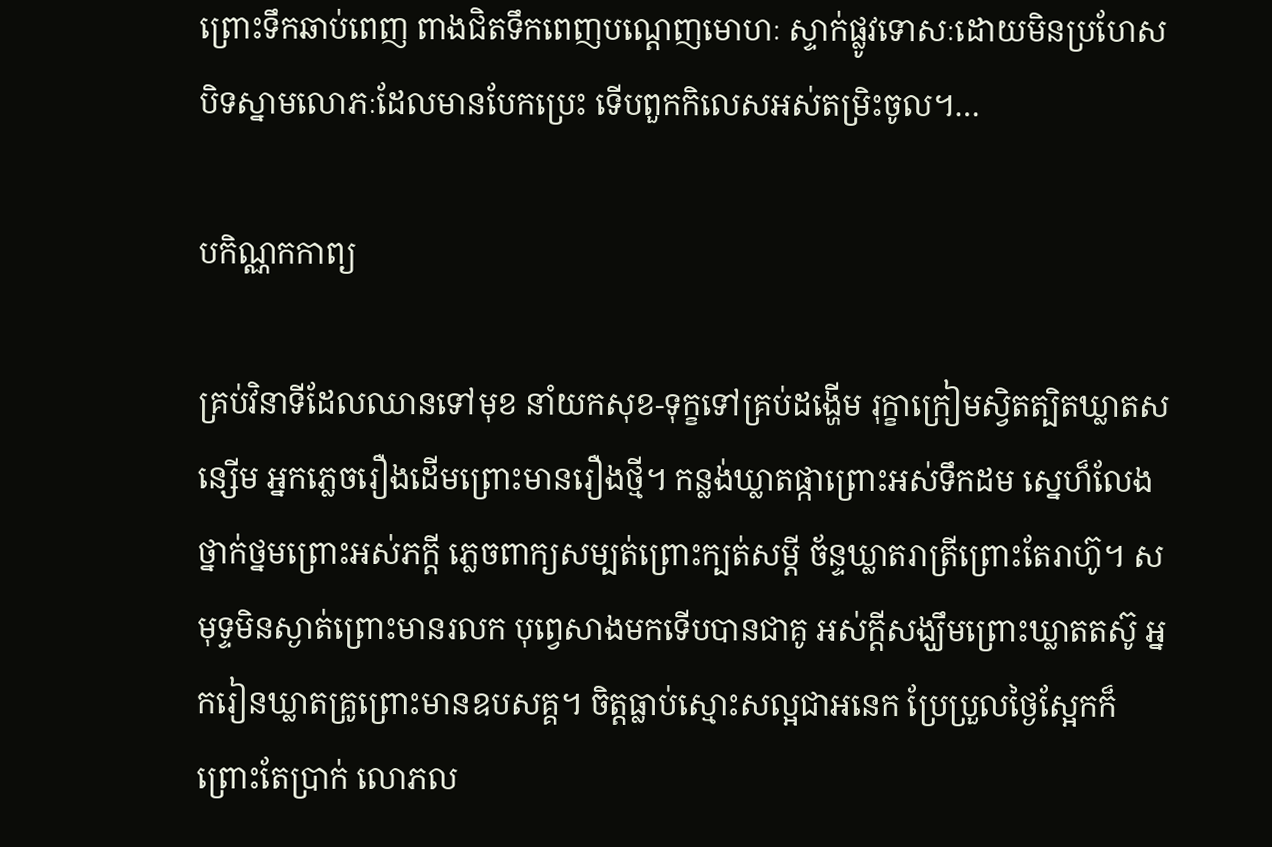ព្រោះទឹកឆាប់ពេញ ពាងជិតទឹកពេញបណ្តេញមោហៈ ស្ទាក់ផ្លូវទោសៈដោយមិនប្រហែស បិទស្នាមលោភៈដែលមានបែកប្រេះ ទើបពួកកិលេសអស់តម្រិះចូល។…

បកិណ្ណកកាព្យ

គ្រប់វិនាទីដែលឈានទៅមុខ នាំយកសុខ-ទុក្ខទៅគ្រប់ដង្ហើម រុក្ខាក្រៀមស្វិតត្បិតឃ្លាតសន្សើម អ្នកភ្លេចរឿងដើមព្រោះមានរឿងថ្មី។ កន្លង់ឃ្លាតផ្កាព្រោះអស់ទឹកដម ស្នេហ៏លែងថ្នាក់ថ្នមព្រោះអស់ភក្តី ភ្លេចពាក្យសម្បត់ព្រោះក្បត់សម្តី ច័ន្ទឃ្លាតរាត្រីព្រោះតែរាហ៊ូ។ សមុទ្ទមិនស្ងាត់ព្រោះមានរលក បុព្វេសាងមកទើបបានជាគូ អស់ក្តីសង្ឃឹមព្រោះឃ្លាតតស៊ូ អ្នករៀនឃ្លាតគ្រូព្រោះមានឧបសគ្គ។ ចិត្តធ្លាប់ស្មោះសល្អជាអនេក ប្រែប្រួលថ្ងៃស្អែកក៏ព្រោះតែប្រាក់ លោភល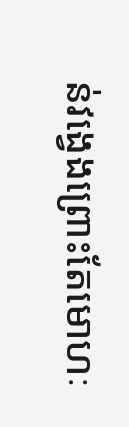ន់វង្វេងព្រោះតែមោហៈ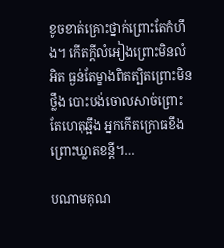ខូចខាត់គ្រោះថ្នាក់ព្រោះតែកំហឹង។ កើតក្តីលំអៀងព្រោះមិនលំអិត ធ្ងន់តែម្ខាងពិតត្បិតព្រោះមិនថ្លឹង បោះបង់ចោលសាច់ព្រោះតែហេតុឆ្អឹង អ្នកកើតក្រោធខឹងព្រោះឃ្លាតខន្តី។…

បណាមគុណ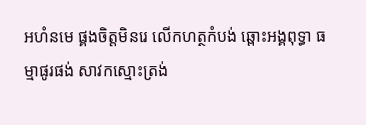អហំនមេ ផ្គងចិត្តមិនរេ លើកហត្ថកំបង់ ឆ្ពោះអង្គពុទ្ធា ធម្មាផូរផង់ សាវកស្មោះត្រង់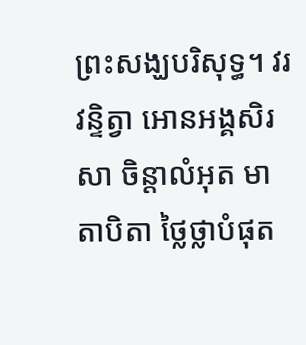ព្រះសង្ឃបរិសុទ្ធ។ វរវន្ទិត្វា អោនអង្គសិរសា ចិន្តាលំអុត មាតាបិតា ថ្លៃថ្លាបំផុត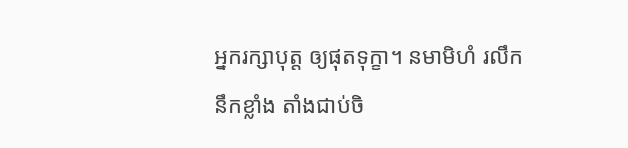អ្នករក្សាបុត្ត ឲ្យផុតទុក្ខា។ នមាមិហំ រលឹកនឹកខ្លាំង តាំងជាប់ចិ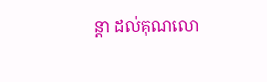ន្តា ដល់គុណលោ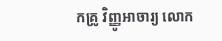កគ្រូ វិញ្ញូអាចារ្យ លោក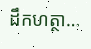ដឹកហត្ថា…